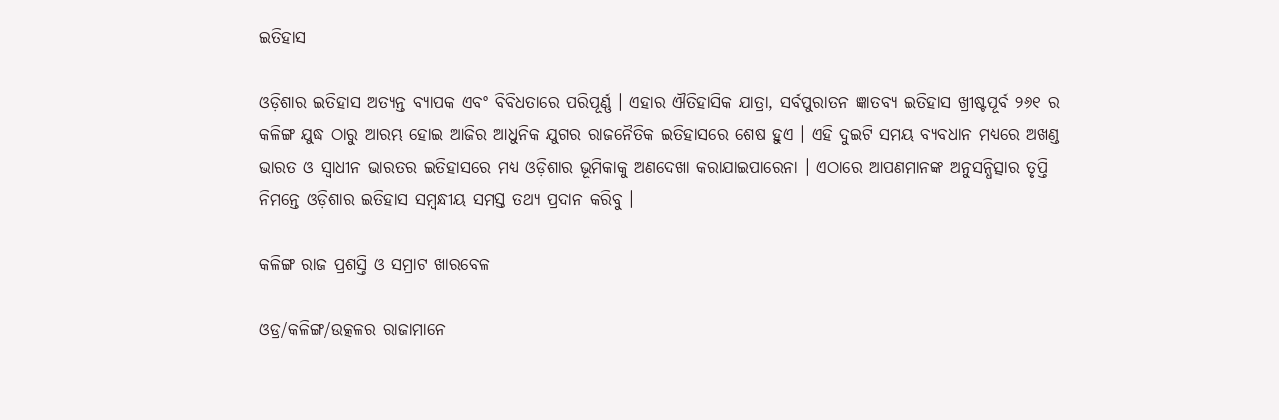ଇତିହାସ

ଓଡ଼ିଶାର ଇତିହାସ ଅତ୍ୟନ୍ତ ବ୍ୟାପକ ଏବଂ ବିବିଧତାରେ ପରିପୂର୍ଣ୍ଣ । ଏହାର ଐତିହାସିକ ଯାତ୍ରା, ସର୍ବପୁରାତନ ଜ୍ଞାତବ୍ୟ ଇତିହାସ ଖ୍ରୀଷ୍ଟପୂର୍ବ ୨୬୧ ର କଳିଙ୍ଗ ଯୁଦ୍ଧ ଠାରୁ ଆରମ୍ଭ ହୋଇ ଆଜିର ଆଧୁନିକ ଯୁଗର ରାଜନୈତିକ ଇତିହାସରେ ଶେଷ ହୁଏ । ଏହି ଦୁଇଟି ସମୟ ବ୍ୟବଧାନ ମଧ୍ୟରେ ଅଖଣ୍ଡ ଭାରତ ଓ ସ୍ୱାଧୀନ ଭାରତର ଇତିହାସରେ ମଧ୍ୟ ଓଡ଼ିଶାର ଭୂମିକାକୁ ଅଣଦେଖା କରାଯାଇପାରେନା । ଏଠାରେ ଆପଣମାନଙ୍କ ଅନୁସନ୍ଧିତ୍ସାର ତୃପ୍ତି ନିମନ୍ତେ ଓଡ଼ିଶାର ଇତିହାସ ସମ୍ବନ୍ଧୀୟ ସମସ୍ତ ତଥ୍ୟ ପ୍ରଦାନ କରିବୁ ।

କଳିଙ୍ଗ ରାଜ ପ୍ରଶସ୍ତି ଓ ସମ୍ରାଟ ଖାରବେଳ

ଓଡ୍ର/କଳିଙ୍ଗ/ଉତ୍କଳର ରାଜାମାନେ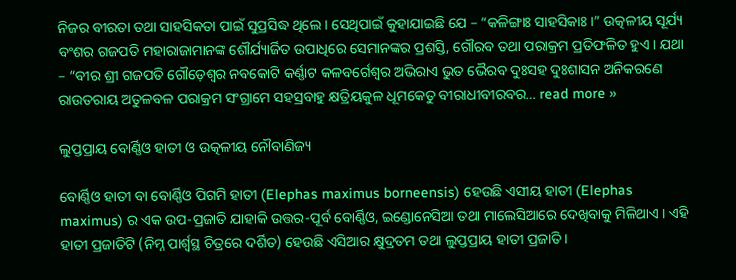ନିଜର ବୀରତା ତଥା ସାହସିକତା ପାଇଁ ସୁପ୍ରସିଦ୍ଧ ଥିଲେ । ସେଥିପାଇଁ କୁହାଯାଇଛି ଯେ – “କଳିଙ୍ଗାଃ ସାହସିକାଃ ।” ଉତ୍କଳୀୟ ସୂର୍ଯ୍ୟ ବଂଶର ଗଜପତି ମହାରାଜାମାନଙ୍କ ଶୌର୍ଯ୍ୟାର୍ଜିତ ଉପାଧିରେ ସେମାନଙ୍କର ପ୍ରଶସ୍ତି, ଗୌରବ ତଥା ପରାକ୍ରମ ପ୍ରତିଫଳିତ ହୁଏ । ଯଥା – “ବୀର ଶ୍ରୀ ଗଜପତି ଗୌଡ଼େଶ୍ୱର ନବକୋଟି କର୍ଣ୍ଣାଟ କଳବର୍ଗେଶ୍ଵର ଅଭିରାଏ ଭୁତ ଭୈରବ ଦୁଃସହ ଦୁଃଶାସନ ଅନିକରଣେ ରାଉତରାୟ ଅତୁଳବଳ ପରାକ୍ରମ ସଂଗ୍ରାମେ ସହସ୍ରବାହୁ କ୍ଷତ୍ରିୟକୁଳ ଧୂମକେତୁ ବୀରାଧୀବୀରବର… read more »

ଲୁପ୍ତପ୍ରାୟ ବୋର୍ଣ୍ଣିଓ ହାତୀ ଓ ଉତ୍କଳୀୟ ନୌବାଣିଜ୍ୟ

ବୋର୍ଣ୍ଣିଓ ହାତୀ ବା ବୋର୍ଣ୍ଣିଓ ପିଗମି ହାତୀ (Elephas maximus borneensis) ହେଉଛି ଏସୀୟ ହାତୀ (Elephas maximus) ର ଏକ ଉପ-ପ୍ରଜାତି ଯାହାକି ଉତ୍ତର-ପୂର୍ବ ବୋର୍ଣ୍ଣିଓ, ଇଣ୍ଡୋନେସିଆ ତଥା ମାଲେସିଆରେ ଦେଖିବାକୁ ମିଳିଥାଏ । ଏହି ହାତୀ ପ୍ରଜାତିଟି (ନିମ୍ନ ପାର୍ଶ୍ବସ୍ଥ ଚିତ୍ରରେ ଦର୍ଶିତ) ହେଉଛି ଏସିଆର କ୍ଷୁଦ୍ରତମ ତଥା ଲୁପ୍ତପ୍ରାୟ ହାତୀ ପ୍ରଜାତି ।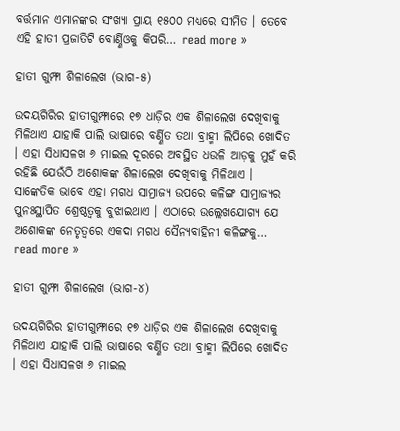ବର୍ତ୍ତମାନ ଏମାନଙ୍କର ସଂଖ୍ୟା ପ୍ରାୟ ୧୫୦୦ ମଧ୍ୟରେ ସୀମିତ । ତେବେ ଏହି ହାତୀ ପ୍ରଜାତିଟି ବୋର୍ଣ୍ଣିଓକୁ କିପରି… read more »

ହାତୀ ଗୁମ୍ଫା ଶିଳାଲେଖ (ଭାଗ-୫)

ଉଦୟଗିରିର ହାତୀଗୁମ୍ଫାରେ ୧୭ ଧାଡ଼ିର ଏକ ଶିଳାଲେଖ ଦେଖିବାକୁ ମିଳିଥାଏ ଯାହାକି ପାଲି ଭାଷାରେ ବର୍ଣ୍ଣିତ ତଥା ବ୍ରାହ୍ମୀ ଲିପିରେ ଖୋଦିତ । ଏହା ସିଧାସଳଖ ୬ ମାଇଲ ଦୂରରେ ଅବସ୍ଥିତ ଧଉଳି ଆଡ଼କୁ ମୁହଁ କରି ରହିଛି ଯେଉଁଠି ଅଶୋକଙ୍କ ଶିଳାଲେଖ ଦେଖିବାକୁ ମିଳିଥାଏ । ସାଙ୍କେତିକ ଭାବେ ଏହା ମଗଧ ସାମ୍ରାଜ୍ୟ ଉପରେ କଳିଙ୍ଗ ସାମ୍ରାଜ୍ୟର ପୁନଃସ୍ଥାପିତ ଶ୍ରେଷ୍ଠତ୍ୱକୁ ବୁଝାଇଥାଏ । ଏଠାରେ ଉଲ୍ଲେଖଯୋଗ୍ୟ ଯେ ଅଶୋକଙ୍କ ନେତୃତ୍ୱରେ ଏକଦା ମଗଧ ସୈନ୍ୟବାହିନୀ କଳିଙ୍ଗକୁ… read more »

ହାତୀ ଗୁମ୍ଫା ଶିଳାଲେଖ (ଭାଗ-୪)

ଉଦୟଗିରିର ହାତୀଗୁମ୍ଫାରେ ୧୭ ଧାଡ଼ିର ଏକ ଶିଳାଲେଖ ଦେଖିବାକୁ ମିଳିଥାଏ ଯାହାକି ପାଲି ଭାଷାରେ ବର୍ଣ୍ଣିତ ତଥା ବ୍ରାହ୍ମୀ ଲିପିରେ ଖୋଦିତ । ଏହା ସିଧାସଳଖ ୬ ମାଇଲ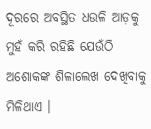ଦୂରରେ ଅବସ୍ଥିତ ଧଉଳି ଆଡ଼କୁ ମୁହଁ କରି ରହିଛି ଯେଉଁଠି ଅଶୋକଙ୍କ ଶିଳାଲେଖ ଦେଖିବାକୁ ମିଳିଥାଏ ।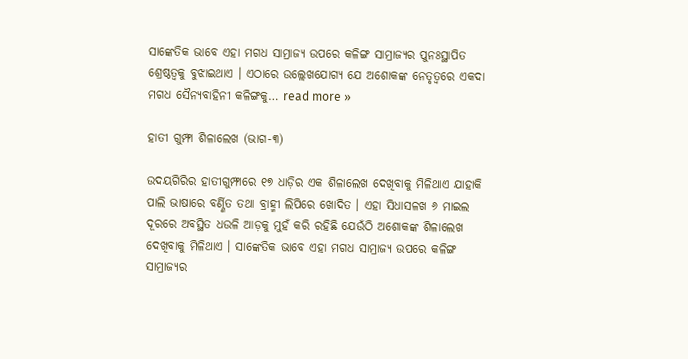ସାଙ୍କେତିକ ଭାବେ ଏହା ମଗଧ ସାମ୍ରାଜ୍ୟ ଉପରେ କଳିଙ୍ଗ ସାମ୍ରାଜ୍ୟର ପୁନଃସ୍ଥାପିତ ଶ୍ରେଷ୍ଠତ୍ୱକୁ ବୁଝାଇଥାଏ । ଏଠାରେ ଉଲ୍ଲେଖଯୋଗ୍ୟ ଯେ ଅଶୋକଙ୍କ ନେତୃତ୍ୱରେ ଏକଦା ମଗଧ ସୈନ୍ୟବାହିନୀ କଳିଙ୍ଗକୁ… read more »

ହାତୀ ଗୁମ୍ଫା ଶିଳାଲେଖ (ଭାଗ-୩)

ଉଦୟଗିରିର ହାତୀଗୁମ୍ଫାରେ ୧୭ ଧାଡ଼ିର ଏକ ଶିଳାଲେଖ ଦେଖିବାକୁ ମିଳିଥାଏ ଯାହାକି ପାଲି ଭାଷାରେ ବର୍ଣ୍ଣିତ ତଥା ବ୍ରାହ୍ମୀ ଲିପିରେ ଖୋଦିତ । ଏହା ସିଧାସଳଖ ୬ ମାଇଲ ଦୂରରେ ଅବସ୍ଥିତ ଧଉଳି ଆଡ଼କୁ ମୁହଁ କରି ରହିଛି ଯେଉଁଠି ଅଶୋକଙ୍କ ଶିଳାଲେଖ ଦେଖିବାକୁ ମିଳିଥାଏ । ସାଙ୍କେତିକ ଭାବେ ଏହା ମଗଧ ସାମ୍ରାଜ୍ୟ ଉପରେ କଳିଙ୍ଗ ସାମ୍ରାଜ୍ୟର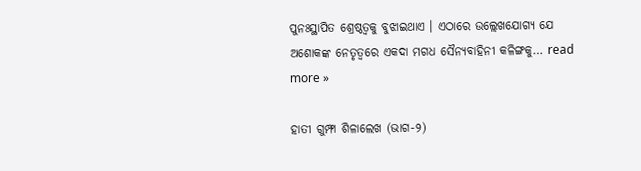ପୁନଃସ୍ଥାପିତ ଶ୍ରେଷ୍ଠତ୍ୱକୁ ବୁଝାଇଥାଏ । ଏଠାରେ ଉଲ୍ଲେଖଯୋଗ୍ୟ ଯେ ଅଶୋକଙ୍କ ନେତୃତ୍ୱରେ ଏକଦା ମଗଧ ସୈନ୍ୟବାହିନୀ କଳିଙ୍ଗକୁ… read more »

ହାତୀ ଗୁମ୍ଫା ଶିଳାଲେଖ (ଭାଗ-୨)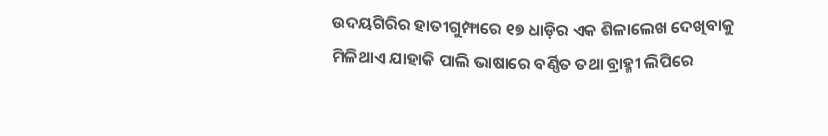ଉଦୟଗିରିର ହାତୀଗୁମ୍ଫାରେ ୧୭ ଧାଡ଼ିର ଏକ ଶିଳାଲେଖ ଦେଖିବାକୁ ମିଳିଥାଏ ଯାହାକି ପାଲି ଭାଷାରେ ବର୍ଣ୍ଣିତ ତଥା ବ୍ରାହ୍ମୀ ଲିପିରେ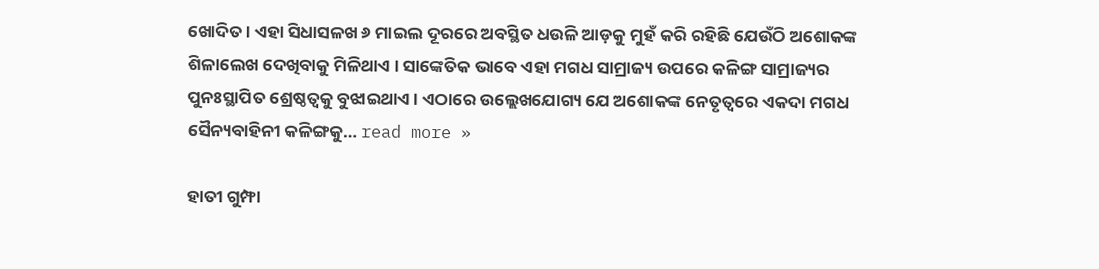ଖୋଦିତ । ଏହା ସିଧାସଳଖ ୬ ମାଇଲ ଦୂରରେ ଅବସ୍ଥିତ ଧଉଳି ଆଡ଼କୁ ମୁହଁ କରି ରହିଛି ଯେଉଁଠି ଅଶୋକଙ୍କ ଶିଳାଲେଖ ଦେଖିବାକୁ ମିଳିଥାଏ । ସାଙ୍କେତିକ ଭାବେ ଏହା ମଗଧ ସାମ୍ରାଜ୍ୟ ଉପରେ କଳିଙ୍ଗ ସାମ୍ରାଜ୍ୟର ପୁନଃସ୍ଥାପିତ ଶ୍ରେଷ୍ଠତ୍ୱକୁ ବୁଝାଇଥାଏ । ଏଠାରେ ଉଲ୍ଲେଖଯୋଗ୍ୟ ଯେ ଅଶୋକଙ୍କ ନେତୃତ୍ୱରେ ଏକଦା ମଗଧ ସୈନ୍ୟବାହିନୀ କଳିଙ୍ଗକୁ… read more »

ହାତୀ ଗୁମ୍ଫା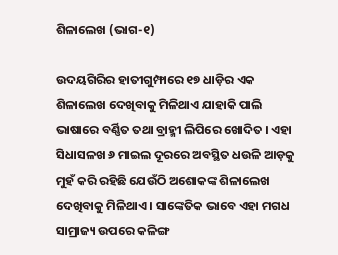ଶିଳାଲେଖ (ଭାଗ-୧)

ଉଦୟଗିରିର ହାତୀଗୁମ୍ଫାରେ ୧୭ ଧାଡ଼ିର ଏକ ଶିଳାଲେଖ ଦେଖିବାକୁ ମିଳିଥାଏ ଯାହାକି ପାଲି ଭାଷାରେ ବର୍ଣ୍ଣିତ ତଥା ବ୍ରାହ୍ମୀ ଲିପିରେ ଖୋଦିତ । ଏହା ସିଧାସଳଖ ୬ ମାଇଲ ଦୂରରେ ଅବସ୍ଥିତ ଧଉଳି ଆଡ଼କୁ ମୁହଁ କରି ରହିଛି ଯେଉଁଠି ଅଶୋକଙ୍କ ଶିଳାଲେଖ ଦେଖିବାକୁ ମିଳିଥାଏ । ସାଙ୍କେତିକ ଭାବେ ଏହା ମଗଧ ସାମ୍ରାଜ୍ୟ ଉପରେ କଳିଙ୍ଗ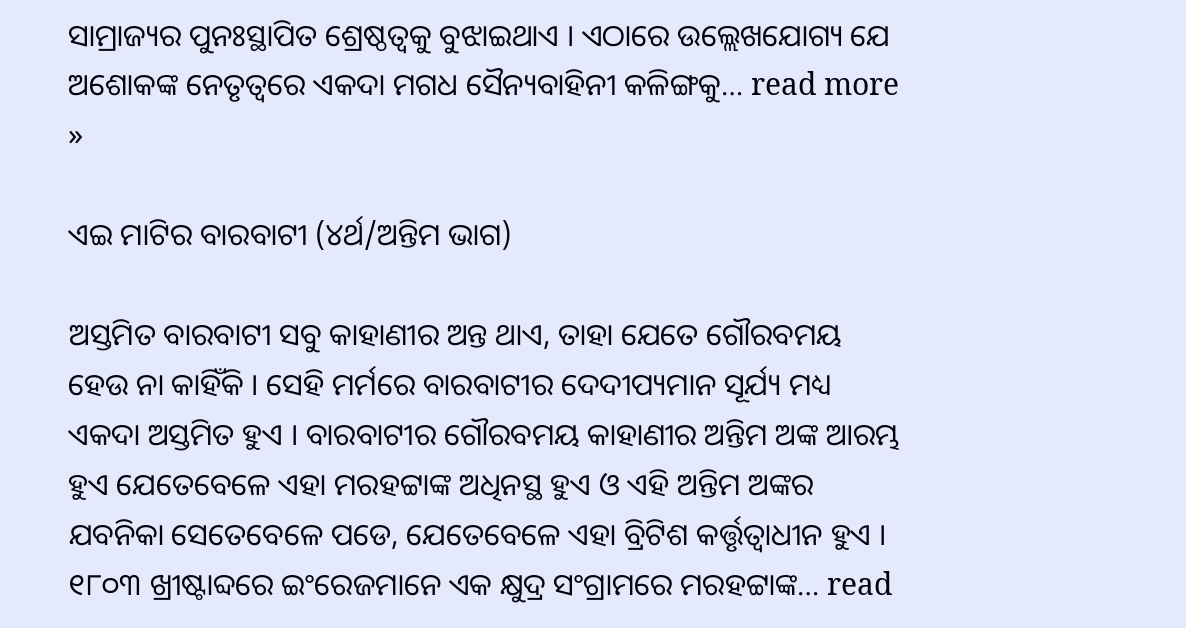ସାମ୍ରାଜ୍ୟର ପୁନଃସ୍ଥାପିତ ଶ୍ରେଷ୍ଠତ୍ୱକୁ ବୁଝାଇଥାଏ । ଏଠାରେ ଉଲ୍ଲେଖଯୋଗ୍ୟ ଯେ ଅଶୋକଙ୍କ ନେତୃତ୍ୱରେ ଏକଦା ମଗଧ ସୈନ୍ୟବାହିନୀ କଳିଙ୍ଗକୁ… read more »

ଏଇ ମାଟିର ବାରବାଟୀ (୪ର୍ଥ/ଅନ୍ତିମ ଭାଗ)

ଅସ୍ତମିତ ବାରବାଟୀ ସବୁ କାହାଣୀର ଅନ୍ତ ଥାଏ, ତାହା ଯେତେ ଗୌରବମୟ ହେଉ ନା କାହିଁକି । ସେହି ମର୍ମରେ ବାରବାଟୀର ଦେଦୀପ୍ୟମାନ ସୂର୍ଯ୍ୟ ମଧ୍ୟ ଏକଦା ଅସ୍ତମିତ ହୁଏ । ବାରବାଟୀର ଗୌରବମୟ କାହାଣୀର ଅନ୍ତିମ ଅଙ୍କ ଆରମ୍ଭ ହୁଏ ଯେତେବେଳେ ଏହା ମରହଟ୍ଟାଙ୍କ ଅଧିନସ୍ଥ ହୁଏ ଓ ଏହି ଅନ୍ତିମ ଅଙ୍କର ଯବନିକା ସେତେବେଳେ ପଡେ, ଯେତେବେଳେ ଏହା ବ୍ରିଟିଶ କର୍ତ୍ତୃତ୍ବାଧୀନ ହୁଏ । ୧୮୦୩ ଖ୍ରୀଷ୍ଟାବ୍ଦରେ ଇଂରେଜମାନେ ଏକ କ୍ଷୁଦ୍ର ସଂଗ୍ରାମରେ ମରହଟ୍ଟାଙ୍କ… read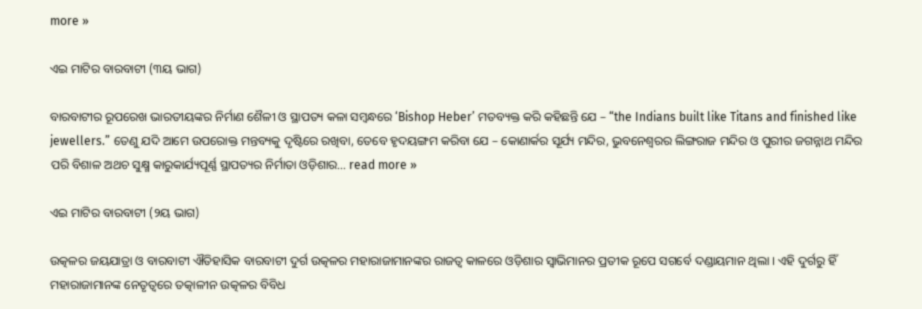more »

ଏଇ ମାଟିର ବାରବାଟୀ (୩ୟ ଭାଗ)

ବାରବାଟୀର ରୂପରେଖ ଭାରତୀୟଙ୍କର ନିର୍ମାଣ ଶୈଳୀ ଓ ସ୍ଥାପତ୍ୟ କଳା ସମ୍ବନ୍ଧରେ ‘Bishop Heber’ ମତବ୍ୟକ୍ତ କରି କହିଛନ୍ତି ଯେ – “the Indians built like Titans and finished like jewellers.” ତେଣୁ ଯଦି ଆମେ ଉପରୋକ୍ତ ମନ୍ତବ୍ୟକୁ ଦୃଷ୍ଟିରେ ରଖିବା, ତେବେ ହୃଦୟଙ୍ଗମ କରିବା ଯେ – କୋଣାର୍କର ସୂର୍ଯ୍ୟ ମନ୍ଦିର, ଭୁବନେଶ୍ୱରର ଲିଙ୍ଗରାଜ ମନ୍ଦିର ଓ ପୁରୀର ଜଗନ୍ନାଥ ମନ୍ଦିର ପରି ବିଶାଳ ଅଥଚ ସୁକ୍ଷ୍ମ କାରୁକାର୍ଯ୍ୟପୂର୍ଣ୍ଣ ସ୍ଥାପତ୍ୟର ନିର୍ମାତା ଓଡ଼ିଶାର… read more »

ଏଇ ମାଟିର ବାରବାଟୀ (୨ୟ ଭାଗ)

ଉତ୍କଳର ଜୟଯାତ୍ରା ଓ ବାରବାଟୀ ଐତିହାସିକ ବାରବାଟୀ ଦୁର୍ଗ ଉତ୍କଳର ମହାରାଜାମାନଙ୍କର ରାଜତ୍ୱ କାଳରେ ଓଡ଼ିଶାର ସ୍ୱାଭିମାନର ପ୍ରତୀକ ରୂପେ ସଗର୍ବେ ଦଣ୍ଡାୟମାନ ଥିଲା । ଏହି ଦୁର୍ଗରୁ ହିଁ ମହାରାଜାମାନଙ୍କ ନେତୃତ୍ୱରେ ତତ୍କାଳୀନ ଉତ୍କଳର ବିବିଧ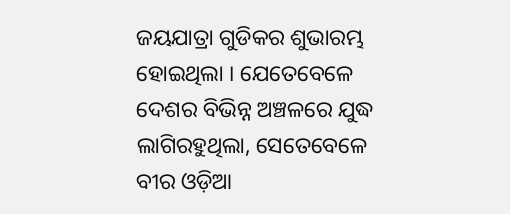ଜୟଯାତ୍ରା ଗୁଡିକର ଶୁଭାରମ୍ଭ ହୋଇଥିଲା । ଯେତେବେଳେ ଦେଶର ବିଭିନ୍ନ ଅଞ୍ଚଳରେ ଯୁଦ୍ଧ ଲାଗିରହୁଥିଲା, ସେତେବେଳେ ବୀର ଓଡ଼ିଆ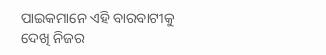ପାଇକମାନେ ଏହି ବାରବାଟୀକୁ ଦେଖି ନିଜର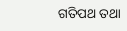ଗତିପଥ ତଥା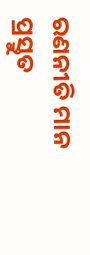ରଣନୀତି ମାନ ପ୍ରସ୍ତୁତ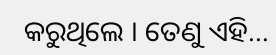କରୁଥିଲେ । ତେଣୁ ଏହି…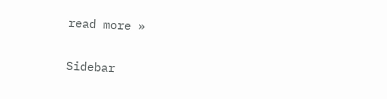read more »

Sidebar